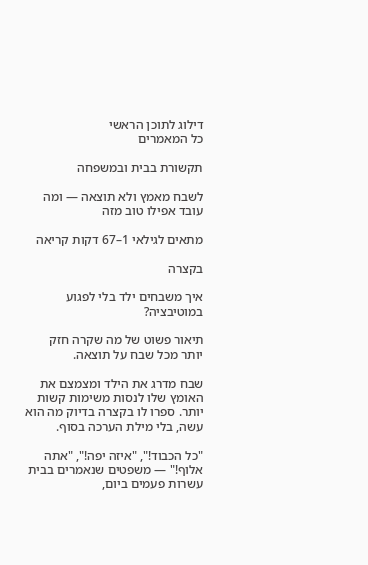דילוג לתוכן הראשי
כל המאמרים

תקשורת בבית ובמשפחה

לשבח מאמץ ולא תוצאה — ומה עובד אפילו טוב מזה

מתאים לגילאי 1–67 דקות קריאה

בקצרה

איך משבחים ילד בלי לפגוע במוטיבציה?

תיאור פשוט של מה שקרה חזק יותר מכל שבח על תוצאה.

שבח מדרג את הילד ומצמצם את האומץ שלו לנסות משימות קשות יותר. ספרו לו בקצרה בדיוק מה הוא עשה, בלי מילת הערכה בסוף.

"כל הכבוד!", "איזה יפה!", "אתה אלוף!" — משפטים שנאמרים בבית עשרות פעמים ביום,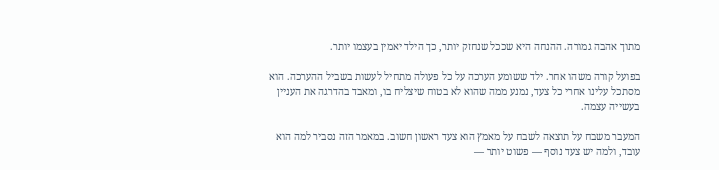מתוך אהבה גמורה. ההנחה היא שככל שנחזק יותר, כך הילד יאמין בעצמו יותר.

בפועל קורה משהו אחר. ילד ששומע הערכה על כל פעולה מתחיל לעשות בשביל ההערכה. הוא מסתכל עלינו אחרי כל צעד, נמנע ממה שהוא לא בטוח שיצליח בו, ומאבד בהדרגה את העניין בעשייה עצמה.

המעבר משבח על תוצאה לשבח על מאמץ הוא צעד ראשון חשוב. במאמר הזה נסביר למה הוא עובד, ולמה יש צעד נוסף — פשוט יותר —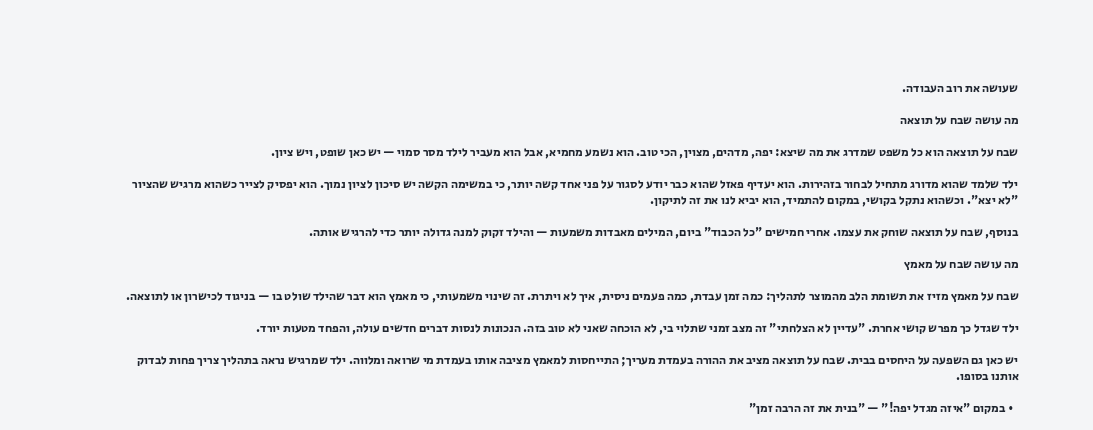שעושה את רוב העבודה.

מה עושה שבח על תוצאה

שבח על תוצאה הוא כל משפט שמדרג את מה שיצא: יפה, מדהים, מצוין, הכי טוב. הוא נשמע מחמיא, אבל הוא מעביר לילד מסר סמוי — יש כאן שופט, ויש ציון.

ילד שלמד שהוא מדורג מתחיל לבחור בזהירות. הוא יעדיף פאזל שהוא כבר יודע לסגור על פני אחד קשה יותר, כי במשימה הקשה יש סיכון לציון נמוך. הוא יפסיק לצייר כשהוא מרגיש שהציור "לא יצא". וכשהוא נתקל בקושי, במקום להתמיד, הוא יביא לנו את זה לתיקון.

בנוסף, שבח על תוצאה שוחק את עצמו. אחרי חמישים "כל הכבוד" ביום, המילים מאבדות משמעות — והילד זקוק למנה גדולה יותר כדי להרגיש אותה.

מה עושה שבח על מאמץ

שבח על מאמץ מזיז את תשומת הלב מהמוצר לתהליך: כמה זמן עבדת, כמה פעמים ניסית, איך לא ויתרת. זה שינוי משמעותי, כי מאמץ הוא דבר שהילד שולט בו — בניגוד לכישרון או לתוצאה.

ילד שגדל כך מפרש קושי אחרת. "עדיין לא הצלחתי" זה מצב זמני שתלוי בי, לא הוכחה שאני לא טוב בזה. הנכונות לנסות דברים חדשים עולה, והפחד מטעות יורד.

יש כאן גם השפעה על היחסים בבית. שבח על תוצאה מציב את ההורה בעמדת מעריך; התייחסות למאמץ מציבה אותו בעמדת מי שרואה ומלווה. ילד שמרגיש נראה בתהליך צריך פחות לבדוק אותנו בסופו.

  • במקום "איזה מגדל יפה!" — "בנית את זה הרבה זמן"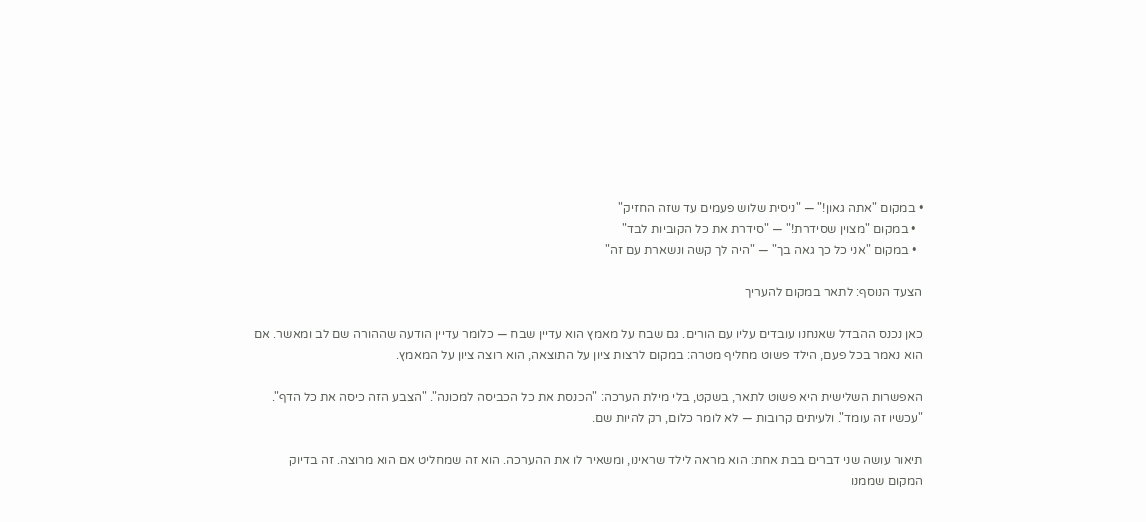• במקום "אתה גאון!" — "ניסית שלוש פעמים עד שזה החזיק"
  • במקום "מצוין שסידרת!" — "סידרת את כל הקוביות לבד"
  • במקום "אני כל כך גאה בך" — "היה לך קשה ונשארת עם זה"

הצעד הנוסף: לתאר במקום להעריך

כאן נכנס ההבדל שאנחנו עובדים עליו עם הורים. גם שבח על מאמץ הוא עדיין שבח — כלומר עדיין הודעה שההורה שם לב ומאשר. אם הוא נאמר בכל פעם, הילד פשוט מחליף מטרה: במקום לרצות ציון על התוצאה, הוא רוצה ציון על המאמץ.

האפשרות השלישית היא פשוט לתאר, בשקט, בלי מילת הערכה: "הכנסת את כל הכביסה למכונה". "הצבע הזה כיסה את כל הדף". "עכשיו זה עומד". ולעיתים קרובות — לא לומר כלום, רק להיות שם.

תיאור עושה שני דברים בבת אחת: הוא מראה לילד שראינו, ומשאיר לו את ההערכה. הוא זה שמחליט אם הוא מרוצה. זה בדיוק המקום שממנו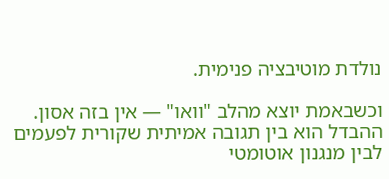נולדת מוטיבציה פנימית.

וכשבאמת יוצא מהלב "וואו" — אין בזה אסון. ההבדל הוא בין תגובה אמיתית שקורית לפעמים לבין מנגנון אוטומטי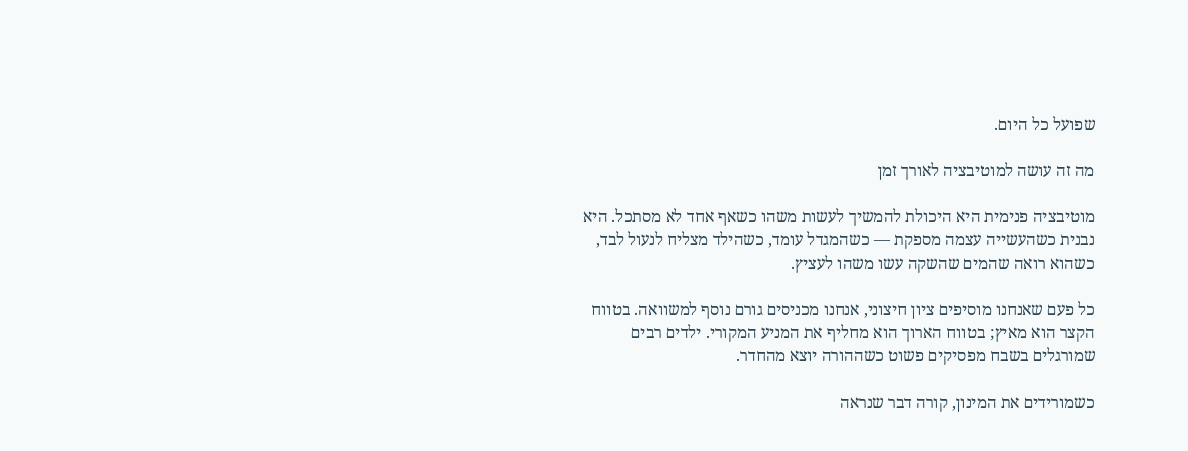שפועל כל היום.

מה זה עושה למוטיבציה לאורך זמן

מוטיבציה פנימית היא היכולת להמשיך לעשות משהו כשאף אחד לא מסתכל. היא נבנית כשהעשייה עצמה מספקת — כשהמגדל עומד, כשהילד מצליח לנעול לבד, כשהוא רואה שהמים שהשקה עשו משהו לעציץ.

כל פעם שאנחנו מוסיפים ציון חיצוני, אנחנו מכניסים גורם נוסף למשוואה. בטווח הקצר הוא מאיץ; בטווח הארוך הוא מחליף את המניע המקורי. ילדים רבים שמורגלים בשבח מפסיקים פשוט כשההורה יוצא מהחדר.

כשמורידים את המינון, קורה דבר שנראה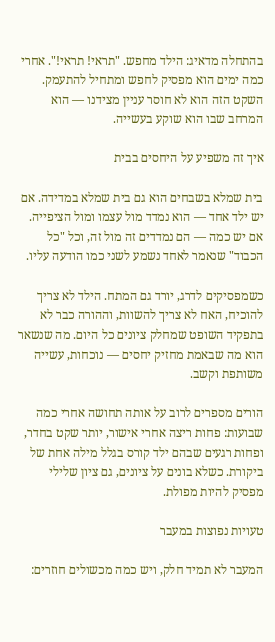בהתחלה מדאיג: הילד מחפש. "תראי! תראי!". אחרי כמה ימים הוא מפסיק לחפש ומתחיל להתעמק. השקט הזה הוא לא חוסר עניין מצידנו — הוא המרחב שבו הוא שוקע בעשייה.

איך זה משפיע על היחסים בבית

בית שמלא בשבחים הוא גם בית שמלא במדידה. אם יש ילד אחד — הוא נמדד מול עצמו ומול הציפייה. אם יש כמה — הם נמדדים זה מול זה, וכל "כל הכבוד" שנאמר לאחד נשמע לשני כמו הודעה עליו.

כשמפסיקים לדרג, יורד גם המתח. הילד לא צריך להוכיח, האח לא צריך להשוות, וההורה כבר לא בתפקיד השופט שמחלק ציונים כל היום. מה שנשאר הוא מה שבאמת מחזיק יחסים — נוכחות, עשייה משותפת וקשב.

הורים מספרים לרוב על אותה תחושה אחרי כמה שבועות: פחות ריצה אחרי אישור, יותר שקט בחדר, ופחות רגעים שבהם ילד קורס בגלל מילה אחת של ביקורת. כשלא בונים על ציונים, גם ציון שלילי מפסיק להיות מפולת.

טעויות נפוצות במעבר

המעבר לא תמיד חלק, ויש כמה מכשולים חוזרים: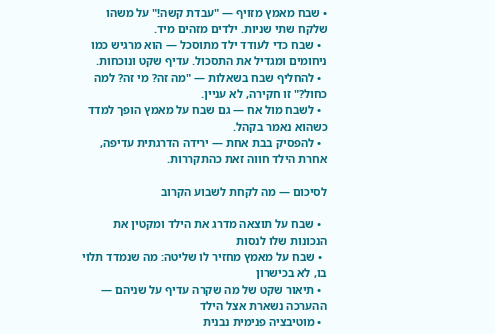• שבח מאמץ מזויף — "עבדת קשה!" על משהו שלקח שתי שניות. ילדים מזהים מיד.
  • שבח כדי לעודד ילד מתוסכל — הוא מרגיש כמו ניחומים ומגדיל את התסכול. עדיף שקט ונוכחות.
  • להחליף שבח בשאלות — "מה זה? מי זה? למה כחול?" זו חקירה, לא עניין.
  • לשבח מול אח — גם שבח על מאמץ הופך למדד כשהוא נאמר בקהל.
  • להפסיק בבת אחת — ירידה הדרגתית עדיפה, אחרת הילד חווה זאת כהתקררות.

לסיכום — מה לקחת לשבוע הקרוב

  • שבח על תוצאה מדרג את הילד ומקטין את הנכונות שלו לנסות
  • שבח על מאמץ מחזיר לו שליטה: מה שנמדד תלוי בו, לא בכישרון
  • תיאור שקט של מה שקרה עדיף על שניהם — ההערכה נשארת אצל הילד
  • מוטיבציה פנימית נבנית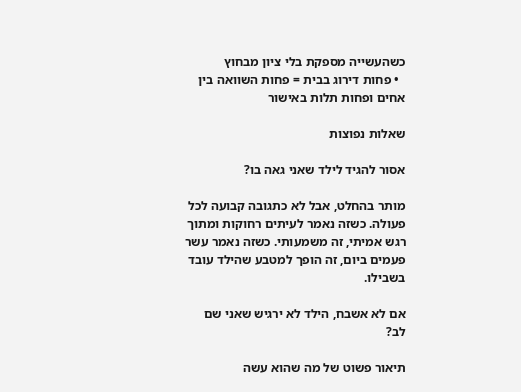כשהעשייה מספקת בלי ציון מבחוץ
  • פחות דירוג בבית = פחות השוואה בין אחים ופחות תלות באישור

שאלות נפוצות

אסור להגיד לילד שאני גאה בו?

מותר בהחלט, אבל לא כתגובה קבועה לכל פעולה. כשזה נאמר לעיתים רחוקות ומתוך רגש אמיתי, זה משמעותי. כשזה נאמר עשר פעמים ביום, זה הופך למטבע שהילד עובד בשבילו.

אם לא אשבח, הילד לא ירגיש שאני שם לב?

תיאור פשוט של מה שהוא עשה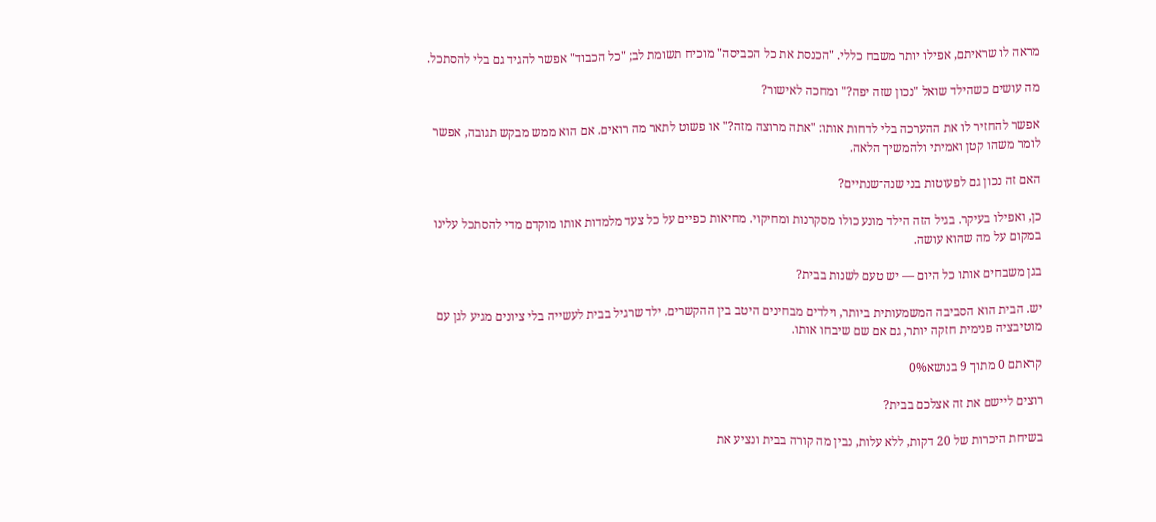מראה לו שראיתם, אפילו יותר משבח כללי. "הכנסת את כל הכביסה" מוכיח תשומת לב; "כל הכבוד" אפשר להגיד גם בלי להסתכל.

מה עושים כשהילד שואל "נכון שזה יפה?" ומחכה לאישור?

אפשר להחזיר לו את ההערכה בלי לדחות אותו: "אתה מרוצה מזה?" או פשוט לתאר מה רואים. אם הוא ממש מבקש תגובה, אפשר לומר משהו קטן ואמיתי ולהמשיך הלאה.

האם זה נכון גם לפעוטות בני שנה־שנתיים?

כן, ואפילו בעיקר. בגיל הזה הילד מונע כולו מסקרנות ומחיקוי. מחיאות כפיים על כל צעד מלמדות אותו מוקדם מדי להסתכל עלינו במקום על מה שהוא עושה.

בגן משבחים אותו כל היום — יש טעם לשנות בבית?

יש. הבית הוא הסביבה המשמעותית ביותר, וילדים מבחינים היטב בין ההקשרים. ילד שרגיל בבית לעשייה בלי ציונים מגיע לגן עם מוטיבציה פנימית חזקה יותר, גם אם שם שיבחו אותו.

קראתם 0 מתוך 9 בנושא0%

רוצים ליישם את זה אצלכם בבית?

בשיחת היכרות של 20 דקות, ללא עלות, נבין מה קורה בבית ונציע את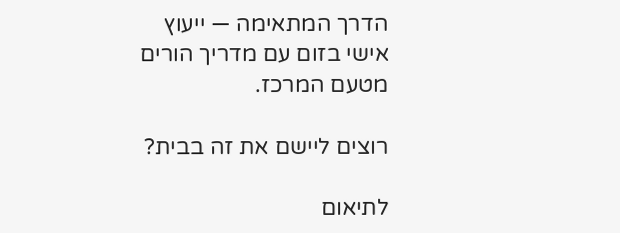הדרך המתאימה — ייעוץ אישי בזום עם מדריך הורים מטעם המרכז.

רוצים ליישם את זה בבית?

לתיאום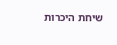שיחת היכרות